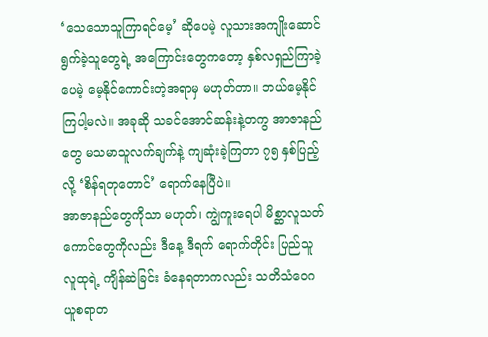‘သေသောသူကြာရင်မေ့’ ဆိုပေမဲ့ လူသားအကျိုးဆောင်ရွက်ခဲ့သူတွေရဲ့ အကြောင်းတွေကတော့ နှစ်လရှည်ကြာခဲ့ပေမဲ့ မေ့နိုင်ကောင်းတဲ့အရာမှ မဟုတ်တာ။ ဘယ်မေ့နိုင်ကြပါ့မလဲ။ အခုဆို သခင်အောင်ဆန်းနဲ့တကွ အာဇာနည်တွေ မသမာသူလက်ချက်နဲ့ ကျဆုံးခဲ့ကြတာ ၇၅ နှစ်ပြည့်လို့ ‘စိန်ရတုတောင်’ ရောက်နေပြီပဲ။
အာဇာနည်တွေကိုသာ မဟုတ်၊ ကျွဲကူးရေပါ မိစ္ဆာလူသတ်ကောင်တွေကိုလည်း ဒီနေ့ ဒီရက် ရောက်တိုင်း ပြည်သူလူထုရဲ့ ကျိန်ဆဲခြင်း ခံနေရတာကလည်း သတိသံဝေဂယူစရာတ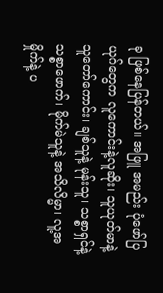ခု ဖြစ်နေပြန်တယ်။ အဖြူ အမည်း ပုံဖော်ပြယုဂ်တွေက လူကောင်းနဲ့လူဆိုး၊ သူယုတ်မာနဲ့ သူတော်ကောင်း၊ ချစ်သူနဲ့ မုန်းသူ၊ သစ္စာရှင်နဲ့ သစ္စာဖောက်၊ မိုက်မဲသူနဲ့ အသိလိမ္မာ၊ လူ့အမှိုက်နဲ့ ပ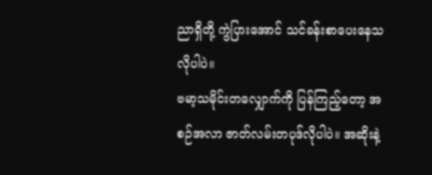ညာရှိတို့ ကွဲပြားအောင် သင်ခန်းစာပေးနေသလိုပါပဲ။
ဗမာ့သမိုင်းတလျှောက်ကို ပြန်ကြည့်တော့ အစဉ်အလာ ဇာတ်လမ်းတပုဒ်လိုပါပဲ။ အဆိုးနဲ့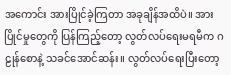အကောင်း အားပြိုင်ခဲ့ကြတာ အခုချိန်အထိပဲ။ အားပြိုင်မှုတွေကို ပြန်ကြည့်တော့ လွတ်လပ်ရေးမရမီက ဂဠုန်စောနဲ့ သခင်အောင်ဆန်း။ လွတ်လပ်ရေးပြီးတော့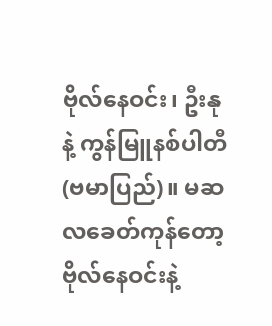ဗိုလ်နေဝင်း၊ ဦးနုနဲ့ ကွန်မြူနစ်ပါတီ(ဗမာပြည်)။ မဆလခေတ်ကုန်တော့ ဗိုလ်နေဝင်းနဲ့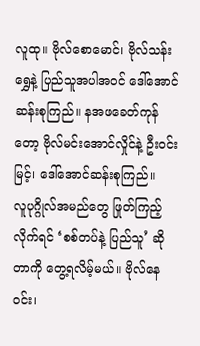လူထု။ ဗိုလ်စောမောင်၊ ဗိုလ်သန်းရွှေနဲ့ ပြည်သူအပါအဝင် ဒေါ်အောင်ဆန်းစုကြည်။ နအဖခေတ်ကုန်တော့ ဗိုလ်မင်းအောင်လှိုင်နဲ့ ဦးဝင်းမြင့်၊ ဒေါ်အောင်ဆန်းစုကြည်။
လူပုဂ္ဂိုလ်အမည်တွေ ဖြုတ်ကြည့်လိုက်ရင် ‘စစ်တပ်နဲ့ ပြည်သူ’ ဆိုတာကို တွေ့ရလိမ့်မယ်။ ဗိုလ်နေဝင်း၊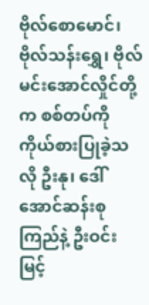ဗိုလ်စောမောင်၊ ဗိုလ်သန်းရွှေ၊ ဗိုလ်မင်းအောင်လှိုင်တို့က စစ်တပ်ကို ကိုယ်စားပြုခဲ့သလို ဦးနု၊ ဒေါ်အောင်ဆန်းစုကြည်နဲ့ ဦးဝင်းမြင့်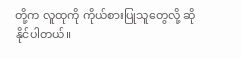တို့က လူထုကို ကိုယ်စားပြုသူတွေလို့ ဆိုနိုင်ပါတယ်။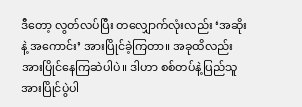ဒီတော့ လွတ်လပ်ပြီး တလျှောက်လုံးလည်း ‘အဆိုးနဲ့ အကောင်း’ အားပြိုင်ခဲ့ကြတာ။ အခုထိလည်း အားပြိုင်နေကြဆဲပါပဲ။ ဒါဟာ စစ်တပ်နဲ့ပြည်သူ အားပြိုင်ပွဲပါ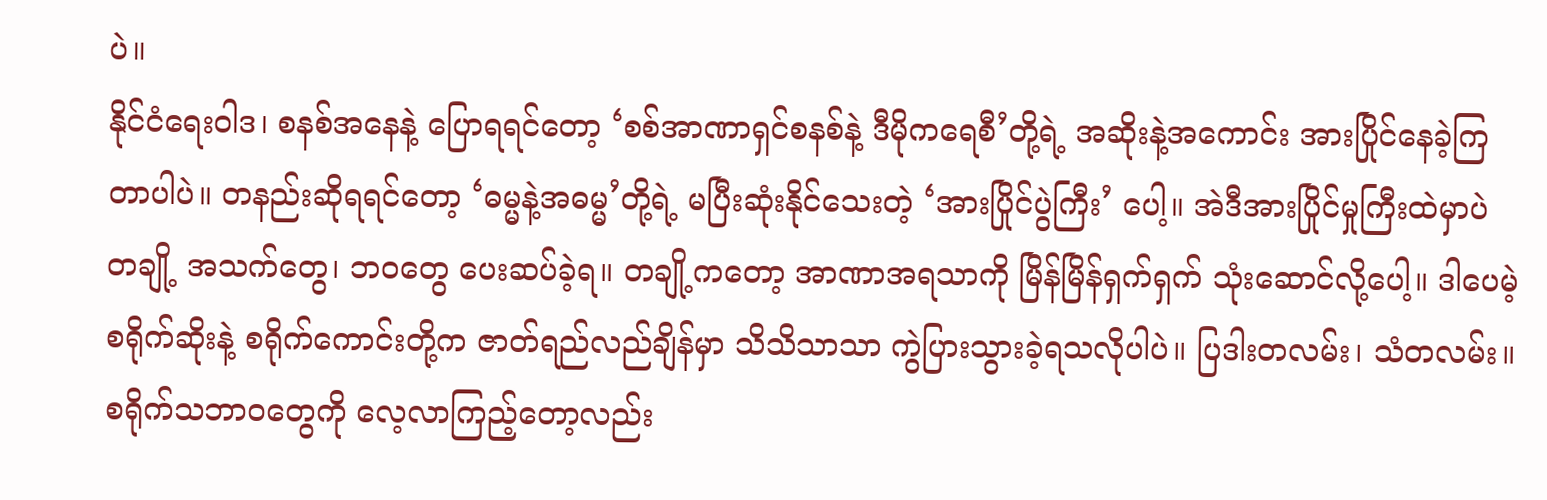ပဲ။
နိုင်ငံရေးဝါဒ၊ စနစ်အနေနဲ့ ပြောရရင်တော့ ‘စစ်အာဏာရှင်စနစ်နဲ့ ဒီမိုကရေစီ’တို့ရဲ့ အဆိုးနဲ့အကောင်း အားပြိုင်နေခဲ့ကြတာပါပဲ။ တနည်းဆိုရရင်တော့ ‘ဓမ္မနဲ့အဓမ္မ’တို့ရဲ့ မပြီးဆုံးနိုင်သေးတဲ့ ‘အားပြိုင်ပွဲကြီး’ ပေါ့။ အဲဒီအားပြိုင်မှုကြီးထဲမှာပဲ တချို့ အသက်တွေ၊ ဘဝတွေ ပေးဆပ်ခဲ့ရ။ တချို့ကတော့ အာဏာအရသာကို မြိန်မြိန်ရှက်ရှက် သုံးဆောင်လို့ပေါ့။ ဒါပေမဲ့ စရိုက်ဆိုးနဲ့ စရိုက်ကောင်းတို့က ဇာတ်ရည်လည်ချိန်မှာ သိသိသာသာ ကွဲပြားသွားခဲ့ရသလိုပါပဲ။ ပြဒါးတလမ်း၊ သံတလမ်း။
စရိုက်သဘာဝတွေကို လေ့လာကြည့်တော့လည်း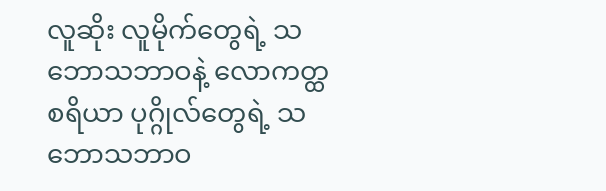လူဆိုး လူမိုက်တွေရဲ့ သဘောသဘာဝနဲ့ လောကတ္ထစရိယာ ပုဂ္ဂိုလ်တွေရဲ့ သဘောသဘာဝ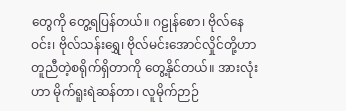တွေကို တွေ့ရပြန်တယ်။ ဂဠုန်စော၊ ဗိုလ်နေဝင်း၊ ဗိုလ်သန်းရွှေ၊ ဗိုလ်မင်းအောင်လှိုင်တို့ဟာ တူညီတဲ့စရိုက်ရှိတာကို တွေ့နိုင်တယ်။ အားလုံးဟာ မိုက်ရူးရဲဆန်တာ၊ လူမိုက်ဉာဉ်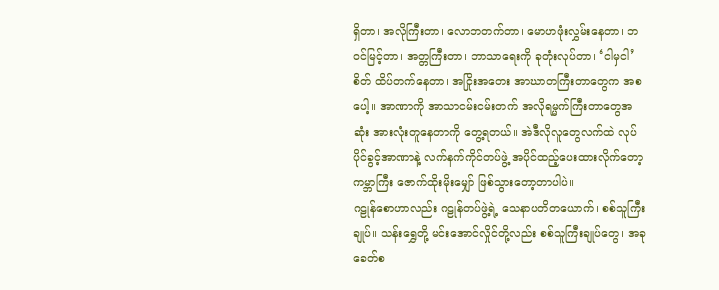ရှိတာ၊ အလိုကြီးတာ၊ လောဘတက်တာ၊ မောဟဖုံးလွှမ်းနေတာ၊ ဘဝင်မြင့်တာ၊ အတ္တကြီးတာ၊ ဘာသာရေးကို ခုတုံးလုပ်တာ၊ ‘ငါမှငါ’ စိတ် ထိပ်တက်နေတာ၊ အငြိုးအတေး အာဃာတကြီးတာတွေက အစပေါ့။ အာဏာကို အာသာငမ်းငမ်းတက် အလိုရမ္မက်ကြီးတာတွေအဆုံး အားလုံးတူနေတာကို တွေ့ရတယ်။ အဲဒီလိုလူတွေလက်ထဲ လုပ်ပိုင်ခွင့်အာဏာနဲ့ လက်နက်ကိုင်တပ်ဖွဲ့ အပိုင်ထည့်ပေးထားလိုက်တော့ ကမ္ဘာကြီး ဇောက်ထိုးမိုးမျှော် ဖြစ်သွားတော့တာပါပဲ။
ဂဠုန်စောဟာလည်း ဂဠုန်တပ်ဖွဲ့ရဲ့ သေနာပတိတယောက်၊ စစ်သူကြီးချုပ်။ သန်းရွှေတို့ မင်းအောင်လှိုင်တို့လည်း စစ်သူကြီးချုပ်တွေ၊ အခုခေတ်စ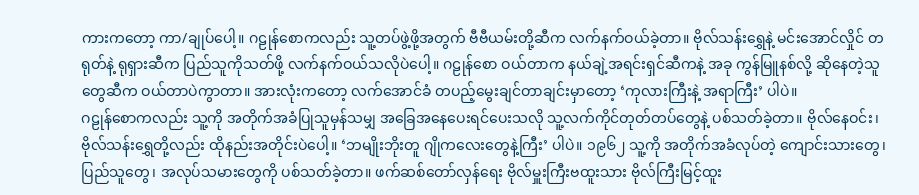ကားကတော့ ကာ/ချုပ်ပေါ့။ ဂဠုန်စောကလည်း သူ့တပ်ဖွဲ့ဖို့အတွက် ဗီဗီယမ်းတို့ဆီက လက်နက်ဝယ်ခဲ့တာ။ ဗိုလ်သန်းရွှေနဲ့ မင်းအောင်လှိုင် တရုတ်နဲ့ ရုရှားဆီက ပြည်သူကိုသတ်ဖို့ လက်နက်ဝယ်သလိုပဲပေါ့။ ဂဠုန်စော ဝယ်တာက နယ်ချဲ့အရင်းရှင်ဆီကနဲ့ အခု ကွန်မြူနစ်လို့ ဆိုနေတဲ့သူတွေဆီက ဝယ်တာပဲကွာတာ။ အားလုံးကတော့ လက်အောင်ခံ တပည့်မွေးချင်တာချင်းမှာတော့ ‘ကုလားကြီးနဲ့ အရာကြီး’ ပါပဲ။
ဂဠုန်စောကလည်း သူ့ကို အတိုက်အခံပြုသူမှန်သမျှ အခြေအနေပေးရင်ပေးသလို သူ့လက်ကိုင်တုတ်တပ်တွေနဲ့ ပစ်သတ်ခဲ့တာ။ ဗိုလ်နေဝင်း၊ ဗိုလ်သန်းရွှေတို့လည်း ထိုနည်းအတိုင်းပဲပေါ့။ ‘ဘမျိုးဘိုးတူ ဂျိုကလေးတွေနဲ့ကြီး’ ပါပဲ။ ၁၉၆၂ သူ့ကို အတိုက်အခံလုပ်တဲ့ ကျောင်းသားတွေ၊ ပြည်သူတွေ၊ အလုပ်သမားတွေကို ပစ်သတ်ခဲ့တာ။ ဖက်ဆစ်တော်လှန်ရေး ဗိုလ်မှူးကြီးဗထူးသား ဗိုလ်ကြီးမြင့်ထူး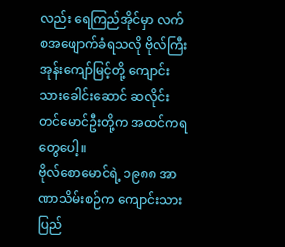လည်း ရေကြည်အိုင်မှာ လက်စအဖျောက်ခံရသလို ဗိုလ်ကြီးအုန်းကျော်မြင့်တို့ ကျောင်းသားခေါင်းဆောင် ဆလိုင်းတင်မောင်ဦးတို့က အထင်ကရတွေပေါ့။
ဗိုလ်စောမောင်ရဲ့ ၁၉၈၈ အာဏာသိမ်းစဉ်က ကျောင်းသားပြည်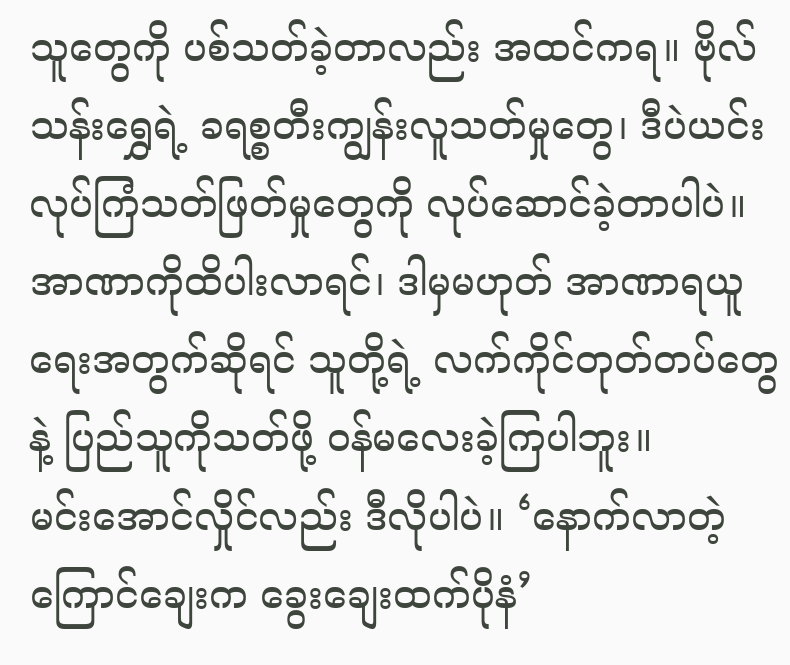သူတွေကို ပစ်သတ်ခဲ့တာလည်း အထင်ကရ။ ဗိုလ်သန်းရွှေရဲ့ ခရစ္စတီးကျွန်းလူသတ်မှုတွေ၊ ဒီပဲယင်း လုပ်ကြံသတ်ဖြတ်မှုတွေကို လုပ်ဆောင်ခဲ့တာပါပဲ။ အာဏာကိုထိပါးလာရင်၊ ဒါမှမဟုတ် အာဏာရယူရေးအတွက်ဆိုရင် သူတို့ရဲ့ လက်ကိုင်တုတ်တပ်တွေနဲ့ ပြည်သူကိုသတ်ဖို့ ဝန်မလေးခဲ့ကြပါဘူး။
မင်းအောင်လှိုင်လည်း ဒီလိုပါပဲ။ ‘နောက်လာတဲ့ကြောင်ချေးက ခွေးချေးထက်ပိုနံ’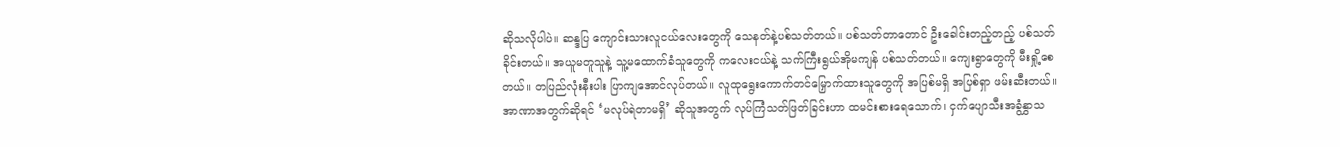ဆိုသလိုပါပဲ။ ဆန္ဒပြ ကျောင်းသားလူငယ်လေးတွေကို သေနတ်နဲ့ပစ်သတ်တယ်။ ပစ်သတ်တာတောင် ဦးခေါင်းတည့်တည့် ပစ်သတ်ခိုင်းတယ်။ အယူမတူသူနဲ့ သူ့မထောက်ခံသူတွေကို ကလေးငယ်နဲ့ သက်ကြီးရွယ်အိုမကျန် ပစ်သတ်တယ်။ ကျေးရွာတွေကို မီးရှို့စေတယ်။ တပြည်လုံးနီးပါး ပြာကျအောင်လုပ်တယ်။ လူထုရွေးကောက်တင်မြှောက်ထားသူတွေကို အပြစ်မရှိ အပြစ်ရှာ ဖမ်းဆီးတယ်။ အာဏာအတွက်ဆိုရင် ‘မလုပ်ရဲတာမရှိ’ ဆိုသူအတွက် လုပ်ကြံသတ်ဖြတ်ခြင်းဟာ ထမင်းစားရေသောက်၊ ငှက်ပျောသီးအခွံနွှာသ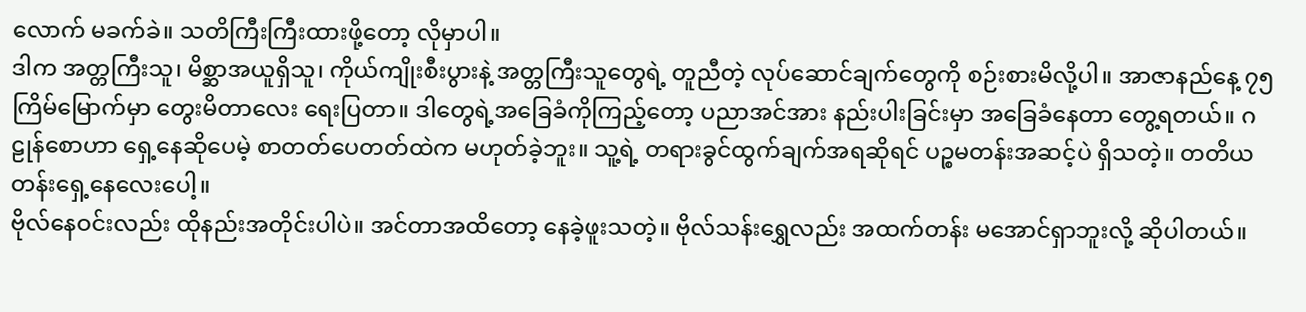လောက် မခက်ခဲ။ သတိကြီးကြီးထားဖို့တော့ လိုမှာပါ။
ဒါက အတ္တကြီးသူ၊ မိစ္ဆာအယူရှိသူ၊ ကိုယ်ကျိုးစီးပွားနဲ့ အတ္တကြီးသူတွေရဲ့ တူညီတဲ့ လုပ်ဆောင်ချက်တွေကို စဉ်းစားမိလို့ပါ။ အာဇာနည်နေ့ ၇၅ ကြိမ်မြောက်မှာ တွေးမိတာလေး ရေးပြတာ။ ဒါတွေရဲ့အခြေခံကိုကြည့်တော့ ပညာအင်အား နည်းပါးခြင်းမှာ အခြေခံနေတာ တွေ့ရတယ်။ ဂဠုန်စောဟာ ရှေ့နေဆိုပေမဲ့ စာတတ်ပေတတ်ထဲက မဟုတ်ခဲ့ဘူး။ သူ့ရဲ့ တရားခွင်ထွက်ချက်အရဆိုရင် ပဉ္စမတန်းအဆင့်ပဲ ရှိသတဲ့။ တတိယတန်းရှေ့နေလေးပေါ့။
ဗိုလ်နေဝင်းလည်း ထိုနည်းအတိုင်းပါပဲ။ အင်တာအထိတော့ နေခဲ့ဖူးသတဲ့။ ဗိုလ်သန်းရွှေလည်း အထက်တန်း မအောင်ရှာဘူးလို့ ဆိုပါတယ်။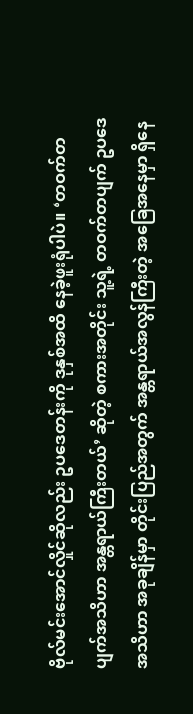ဗိုလ်မင်းအောင်လှိုင်ဆိုလည်း ဥပဒေတန်းကို ဒုနှစ်အထိ နေခဲ့ဖူးရုံပါပဲ။ ‘တဝက်တပျက်အသိဟာ အန္တရာယ်ကြီးတယ်’ ဆိုတဲ့ စကားအတိုင်း သူ့ရဲ့ တဝက်တပျက် ဥပဒေအသိဟာ အခုချိန်မှာ တိုင်းပြည်အတွက် အန္တရာယ်အလွန်ကြီးတဲ့ အခြေအနေမှာ ရှိနေ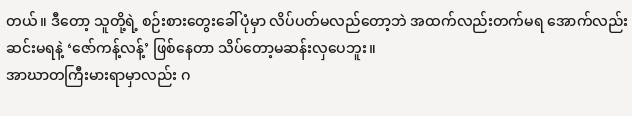တယ်။ ဒီတော့ သူတို့ရဲ့ စဉ်းစားတွေးခေါ်ပုံမှာ လိပ်ပတ်မလည်တော့ဘဲ အထက်လည်းတက်မရ အောက်လည်းဆင်းမရနဲ့ ‘ဇော်ကန့်လန့်’ ဖြစ်နေတာ သိပ်တော့မဆန်းလှပေဘူး။
အာဃာတကြီးမားရာမှာလည်း ဂ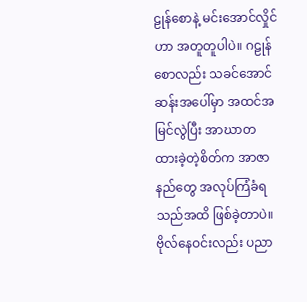ဠုန်စောနဲ့ မင်းအောင်လှိုင်ဟာ အတူတူပါပဲ။ ဂဠုန်စောလည်း သခင်အောင်ဆန်းအပေါ်မှာ အထင်အမြင်လွဲပြီး အာဃာတထားခဲ့တဲ့စိတ်က အာဇာနည်တွေ အလုပ်ကြံခံရသည်အထိ ဖြစ်ခဲ့တာပဲ။ ဗိုလ်နေဝင်းလည်း ပညာ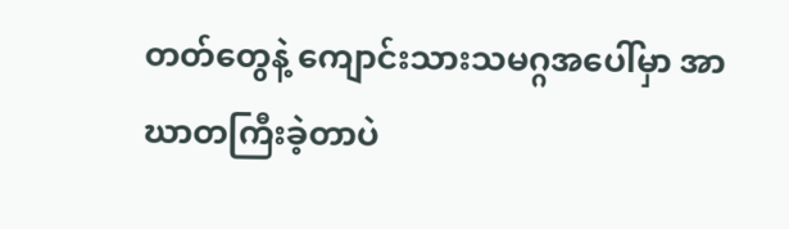တတ်တွေနဲ့ ကျောင်းသားသမဂ္ဂအပေါ်မှာ အာဃာတကြီးခဲ့တာပဲ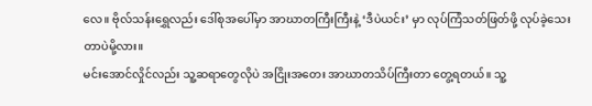လေ။ ဗိုလ်သန်းရွှေလည်း ဒေါ်စုအပေါ်မှာ အာဃာတကြီးကြီးနဲ့ ‘ဒီပဲယင်း’ မှာ လုပ်ကြံသတ်ဖြတ်ဖို့ လုပ်ခဲ့သေးတာပဲမို့လား။
မင်းအောင်လှိုင်လည်း သူ့ဆရာတွေလိုပဲ အငြိုးအတေး အာဃာတသိပ်ကြီးတာ တွေ့ရတယ်။ သူ့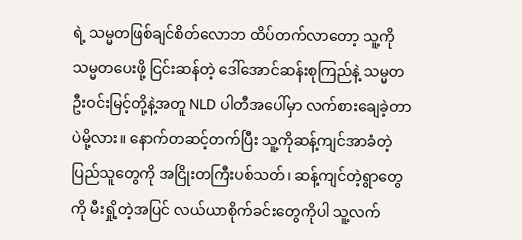ရဲ့ သမ္မတဖြစ်ချင်စိတ်လောဘ ထိပ်တက်လာတော့ သူ့ကို သမ္မတပေးဖို့ ငြင်းဆန်တဲ့ ဒေါ်အောင်ဆန်းစုကြည်နဲ့ သမ္မတဦးဝင်းမြင့်တို့နဲ့အတူ NLD ပါတီအပေါ်မှာ လက်စားချေခဲ့တာပဲမို့လား။ နောက်တဆင့်တက်ပြီး သူ့ကိုဆန့်ကျင်အာခံတဲ့ ပြည်သူတွေကို အငြိုးတကြီးပစ်သတ်၊ ဆန့်ကျင်တဲ့ရွာတွေကို မီးရှို့တဲ့အပြင် လယ်ယာစိုက်ခင်းတွေကိုပါ သူ့လက်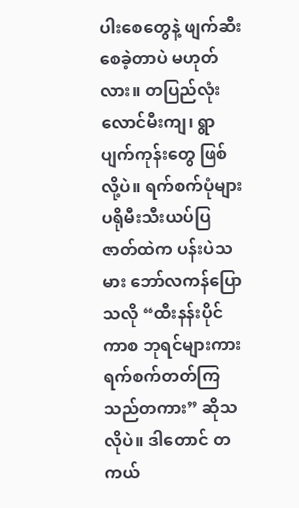ပါးစေတွေနဲ့ ဖျက်ဆီးစေခဲ့တာပဲ မဟုတ်လား။ တပြည်လုံး လောင်မီးကျ၊ ရွာပျက်ကုန်းတွေ ဖြစ်လို့ပဲ။ ရက်စက်ပုံများ ပရိုမီးသီးယပ်ပြဇာတ်ထဲက ပန်းပဲသမား ဘော်လကန်ပြောသလို “ထီးနန်းပိုင်ကာစ ဘုရင်များကား ရက်စက်တတ်ကြသည်တကား” ဆိုသလိုပဲ။ ဒါတောင် တကယ်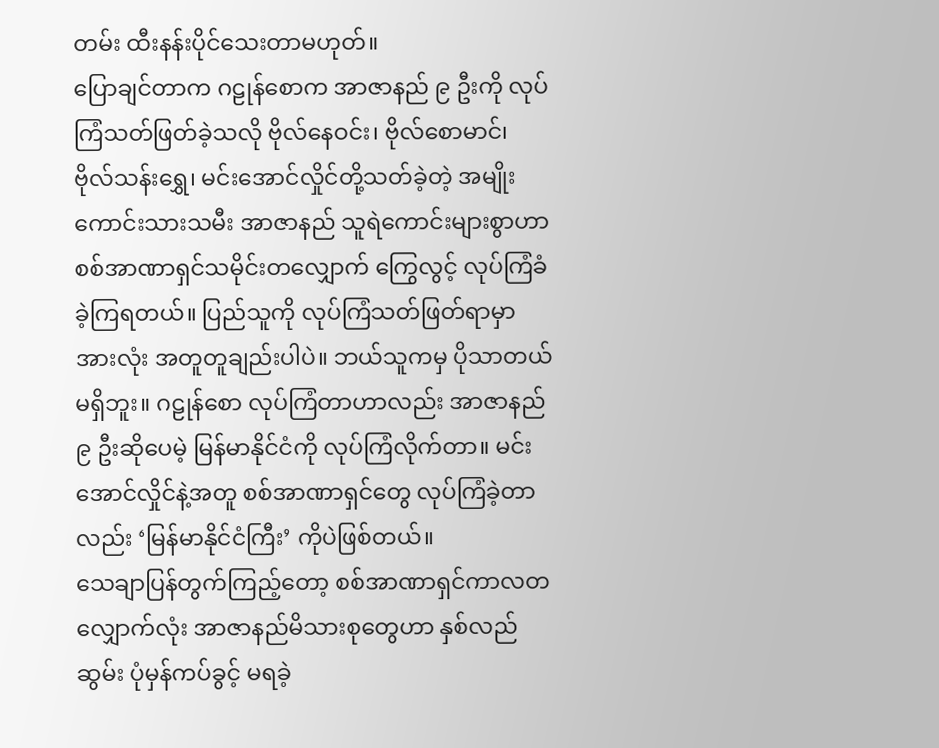တမ်း ထီးနန်းပိုင်သေးတာမဟုတ်။
ပြောချင်တာက ဂဠုန်စောက အာဇာနည် ၉ ဦးကို လုပ်ကြံသတ်ဖြတ်ခဲ့သလို ဗိုလ်နေဝင်း၊ ဗိုလ်စောမာင်၊ ဗိုလ်သန်းရွှေ၊ မင်းအောင်လှိုင်တို့သတ်ခဲ့တဲ့ အမျိုးကောင်းသားသမီး အာဇာနည် သူရဲကောင်းများစွာဟာ စစ်အာဏာရှင်သမိုင်းတလျှောက် ကြွေလွင့် လုပ်ကြံခံခဲ့ကြရတယ်။ ပြည်သူကို လုပ်ကြံသတ်ဖြတ်ရာမှာ အားလုံး အတူတူချည်းပါပဲ။ ဘယ်သူကမှ ပိုသာတယ်မရှိဘူး။ ဂဠုန်စော လုပ်ကြံတာဟာလည်း အာဇာနည် ၉ ဦးဆိုပေမဲ့ မြန်မာနိုင်ငံကို လုပ်ကြံလိုက်တာ။ မင်းအောင်လှိုင်နဲ့အတူ စစ်အာဏာရှင်တွေ လုပ်ကြံခဲ့တာလည်း ‘မြန်မာနိုင်ငံကြီး’ ကိုပဲဖြစ်တယ်။
သေချာပြန်တွက်ကြည့်တော့ စစ်အာဏာရှင်ကာလတလျှောက်လုံး အာဇာနည်မိသားစုတွေဟာ နှစ်လည်ဆွမ်း ပုံမှန်ကပ်ခွင့် မရခဲ့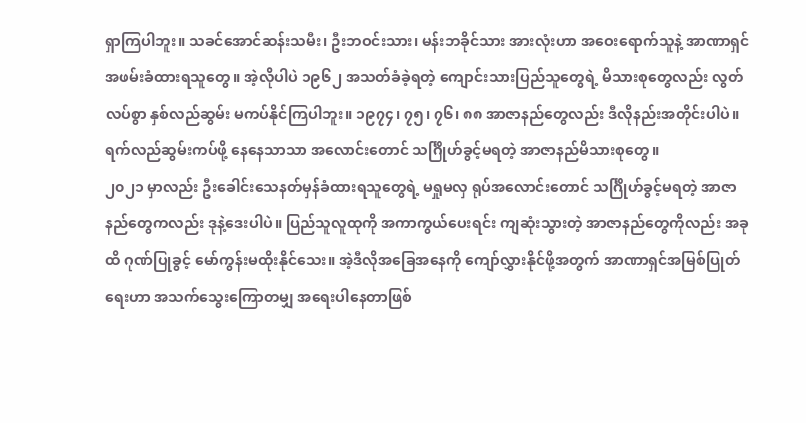ရှာကြပါဘူး။ သခင်အောင်ဆန်းသမီး၊ ဦးဘဝင်းသား၊ မန်းဘခိုင်သား အားလုံးဟာ အဝေးရောက်သူနဲ့ အာဏာရှင်အဖမ်းခံထားရသူတွေ။ အဲ့လိုပါပဲ ၁၉၆၂ အသတ်ခံခဲ့ရတဲ့ ကျောင်းသားပြည်သူတွေရဲ့ မိသားစုတွေလည်း လွတ်လပ်စွာ နှစ်လည်ဆွမ်း မကပ်နိုင်ကြပါဘူး။ ၁၉၇၄၊ ၇၅၊ ၇၆၊ ၈၈ အာဇာနည်တွေလည်း ဒီလိုနည်းအတိုင်းပါပဲ။ ရက်လည်ဆွမ်းကပ်ဖို့ နေနေသာသာ အလောင်းတောင် သင်္ဂြိုဟ်ခွင့်မရတဲ့ အာဇာနည်မိသားစုတွေ။
၂၀၂၁ မှာလည်း ဦးခေါင်းသေနတ်မှန်ခံထားရသူတွေရဲ့ မရှုမလှ ရုပ်အလောင်းတောင် သင်္ဂြိုဟ်ခွင့်မရတဲ့ အာဇာနည်တွေကလည်း ဒုနဲ့ဒေးပါပဲ။ ပြည်သူလူထုကို အကာကွယ်ပေးရင်း ကျဆုံးသွားတဲ့ အာဇာနည်တွေကိုလည်း အခုထိ ဂုဏ်ပြုခွင့် မော်ကွန်းမထိုးနိုင်သေး။ အဲ့ဒီလိုအခြေအနေကို ကျော်လွှားနိုင်ဖို့အတွက် အာဏာရှင်အမြစ်ပြုတ်ရေးဟာ အသက်သွေးကြောတမျှ အရေးပါနေတာဖြစ်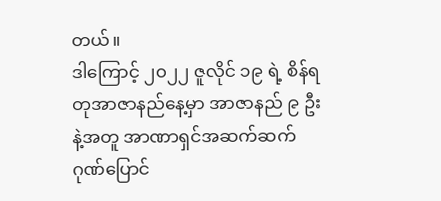တယ်။
ဒါကြောင့် ၂၀၂၂ ဇူလိုင် ၁၉ ရဲ့ စိန်ရတုအာဇာနည်နေ့မှာ အာဇာနည် ၉ ဦးနဲ့အတူ အာဏာရှင်အဆက်ဆက် ဂုဏ်ပြောင်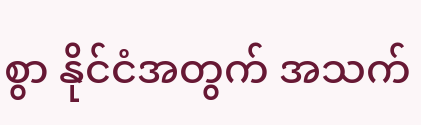စွာ နိုင်ငံအတွက် အသက်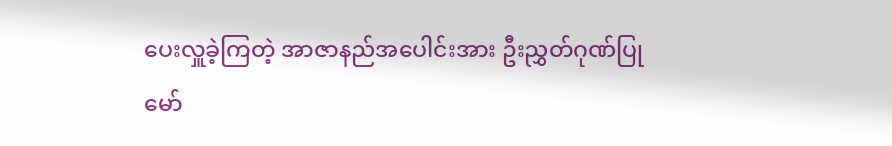ပေးလှူခဲ့ကြတဲ့ အာဇာနည်အပေါင်းအား ဦးညွှတ်ဂုဏ်ပြု မော်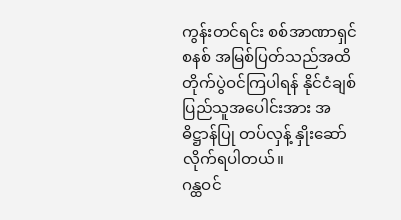ကွန်းတင်ရင်း စစ်အာဏာရှင်စနစ် အမြစ်ပြတ်သည်အထိ တိုက်ပွဲဝင်ကြပါရန် နိုင်ငံချစ်ပြည်သူအပေါင်းအား အဓိဋ္ဌာန်ပြု တပ်လှန့် နှိုးဆော်လိုက်ရပါတယ်။
ဂန္ထဝင်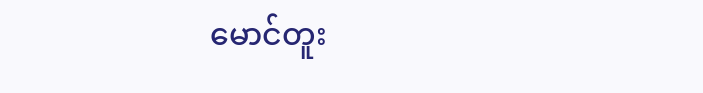မောင်တူး